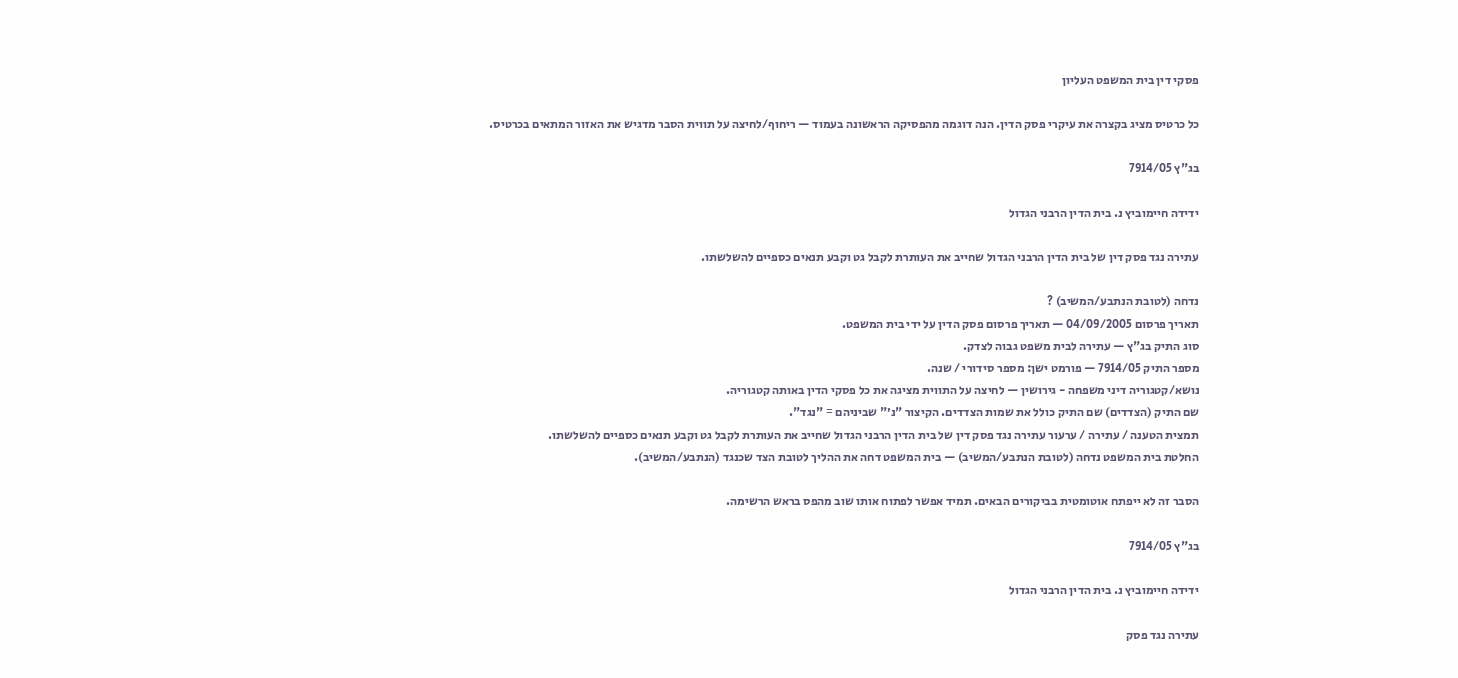פסקי דין בית המשפט העליון

כל כרטיס מציג בקצרה את עיקרי פסק הדין. הנה דוגמה מהפסיקה הראשונה בעמוד — ריחוף/לחיצה על תווית הסבר מדגיש את האזור המתאים בכרטיס.

בג"ץ 7914/05

ידידה חיימוביץ נ. בית הדין הרבני הגדול

עתירה נגד פסק דין של בית הדין הרבני הגדול שחייב את העותרת לקבל גט וקבע תנאים כספיים להשלשתו.

נדחה (לטובת הנתבע/המשיב) ?
תאריך פרסום 04/09/2005 — תאריך פרסום פסק הדין על ידי בית המשפט.
סוג התיק בג"ץ — עתירה לבית משפט גבוה לצדק.
מספר התיק 7914/05 — פורמט ישן: מספר סידורי / שנה.
נושא/קטגוריה דיני משפחה - גירושין — לחיצה על התווית מציגה את כל פסקי הדין באותה קטגוריה.
שם התיק (הצדדים) שם התיק כולל את שמות הצדדים. הקיצור "נ׳" שביניהם = "נגד".
תמצית הטענה / עתירה / ערעור עתירה נגד פסק דין של בית הדין הרבני הגדול שחייב את העותרת לקבל גט וקבע תנאים כספיים להשלשתו.
החלטת בית המשפט נדחה (לטובת הנתבע/המשיב) — בית המשפט דחה את ההליך לטובת הצד שכנגד (הנתבע/המשיב).

הסבר זה לא ייפתח אוטומטית בביקורים הבאים. תמיד אפשר לפתוח אותו שוב מהפס בראש הרשימה.

בג"ץ 7914/05

ידידה חיימוביץ נ. בית הדין הרבני הגדול

עתירה נגד פסק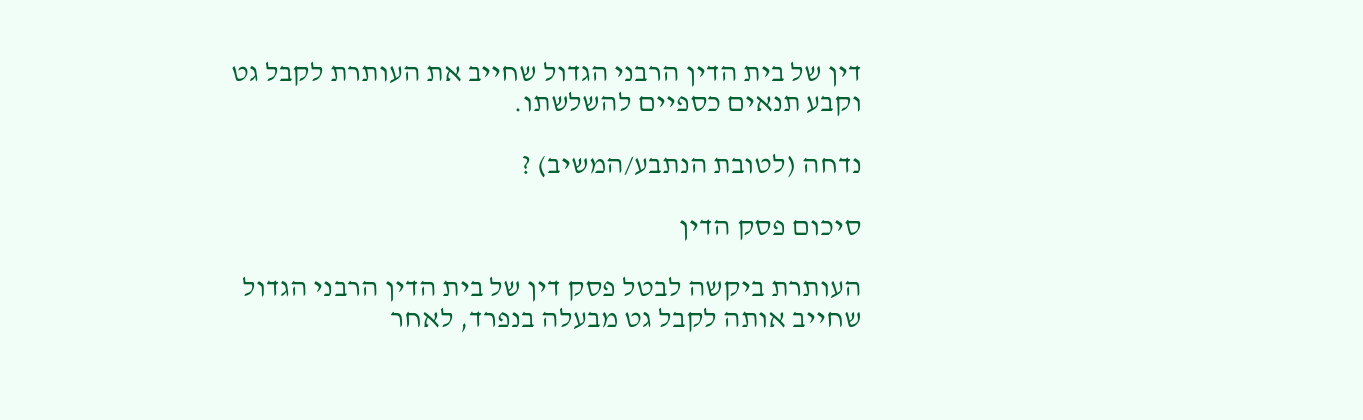דין של בית הדין הרבני הגדול שחייב את העותרת לקבל גט וקבע תנאים כספיים להשלשתו.

נדחה (לטובת הנתבע/המשיב) ?

סיכום פסק הדין

העותרת ביקשה לבטל פסק דין של בית הדין הרבני הגדול שחייב אותה לקבל גט מבעלה בנפרד, לאחר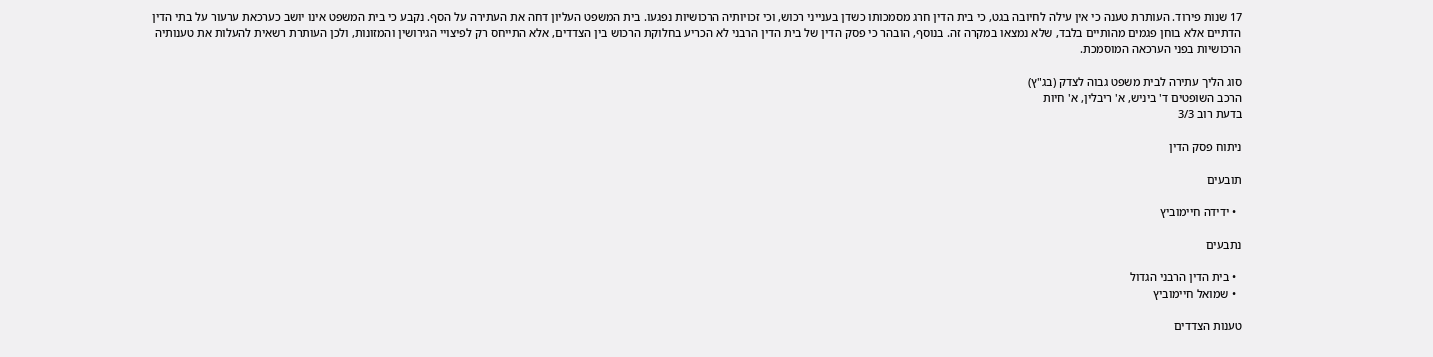17 שנות פירוד. העותרת טענה כי אין עילה לחיובה בגט, כי בית הדין חרג מסמכותו כשדן בענייני רכוש, וכי זכויותיה הרכושיות נפגעו. בית המשפט העליון דחה את העתירה על הסף. נקבע כי בית המשפט אינו יושב כערכאת ערעור על בתי הדין הדתיים אלא בוחן פגמים מהותיים בלבד, שלא נמצאו במקרה זה. בנוסף, הובהר כי פסק הדין של בית הדין הרבני לא הכריע בחלוקת הרכוש בין הצדדים, אלא התייחס רק לפיצויי הגירושין והמזונות, ולכן העותרת רשאית להעלות את טענותיה הרכושיות בפני הערכאה המוסמכת.

סוג הליך עתירה לבית משפט גבוה לצדק (בג"ץ)
הרכב השופטים ד' ביניש, א' ריבלין, א' חיות
בדעת רוב 3/3

ניתוח פסק הדין

תובעים

  • ידידה חיימוביץ

נתבעים

  • בית הדין הרבני הגדול
  • שמואל חיימוביץ

טענות הצדדים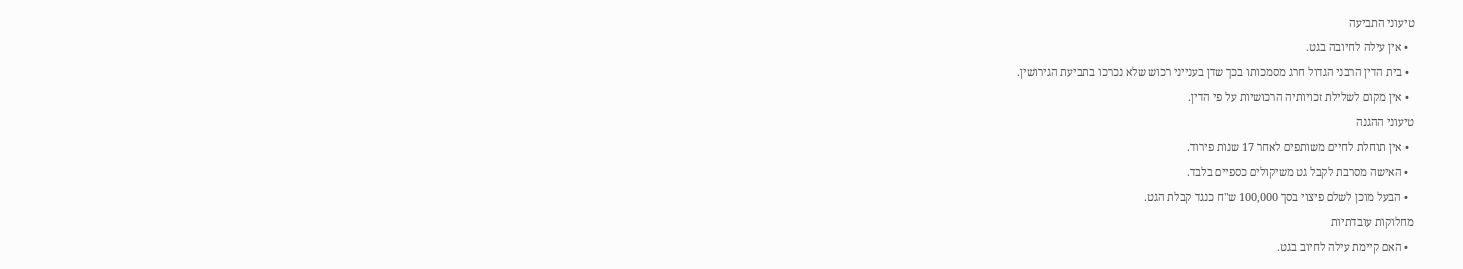טיעוני התביעה
  • אין עילה לחיובה בגט.
  • בית הדין הרבני הגדול חרג מסמכותו בכך שדן בענייני רכוש שלא נכרכו בתביעת הגירושין.
  • אין מקום לשלילת זכויותיה הרכושיות על פי הדין.
טיעוני ההגנה
  • אין תוחלת לחיים משותפים לאחר 17 שנות פירוד.
  • האישה מסרבת לקבל גט משיקולים כספיים בלבד.
  • הבעל מוכן לשלם פיצוי בסך 100,000 ש"ח כנגד קבלת הגט.
מחלוקות עובדתיות
  • האם קיימת עילה לחיוב בגט.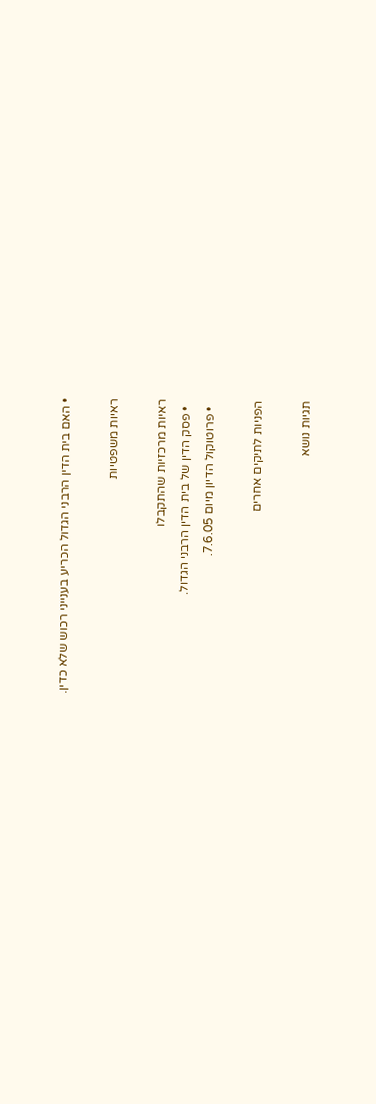• האם בית הדין הרבני הגדול הכריע בענייני רכוש שלא כדין.

ראיות משפטיות

ראיות מרכזיות שהתקבלו
  • פסק הדין של בית הדין הרבני הגדול.
  • פרוטוקול הדיון מיום 7.6.05.

הפניות לתיקים אחרים

תגיות נושא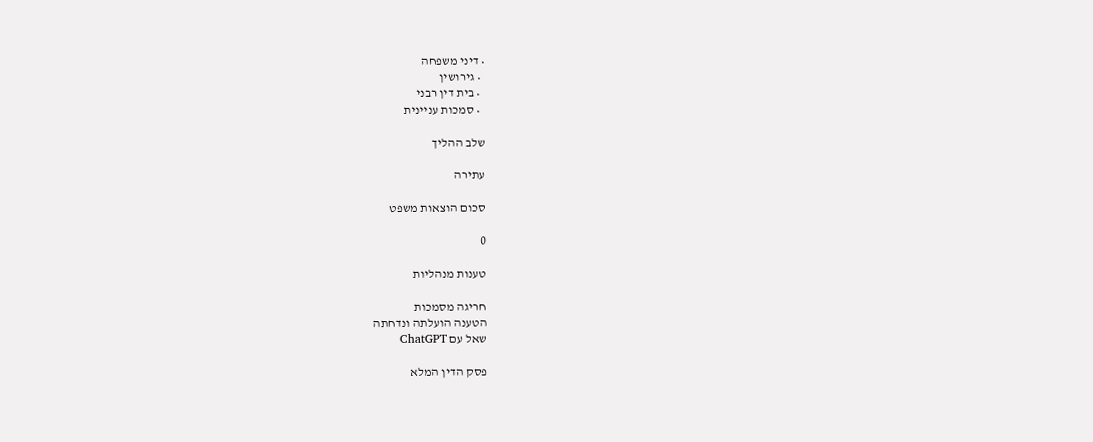• דיני משפחה
  • גירושין
  • בית דין רבני
  • סמכות עניינית

שלב ההליך

עתירה

סכום הוצאות משפט

0

טענות מנהליות

חריגה מסמכות
הטענה הועלתה ונדחתה
שאל עם ChatGPT

פסק הדין המלא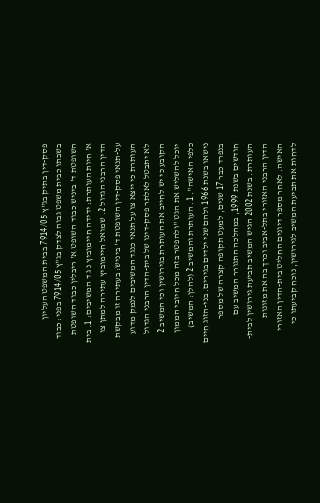פסק-דין בתיק בג"ץ 7914/05 בבית המשפט העליון בשבתו כבית משפט גבוה לצדק בג"ץ 7914/05 בפני: כבוד השופטת ד' ביניש כבוד השופט א' ריבלין כבוד השופטת א' חיות העותרת: ידידה חיימוביץ נ ג ד המשיבים: 1. בית הדין הרבני הגדול 2. שמואל חיימוביץ עתירה למתן צו על-תנאי פסק-דין השופטת ד' ביניש: בעתירה זו מבקשת העותרת כי ייצא צו על תנאי כנגד המשיבים לנמק מדוע לא יתבטל לאלתר פסק-דינו של בית-הדין הרבני הגדול הקובע כי יש לחייב את העותרת בגירושין וכי המשיב 2 יוכל להשליש את הגט "ולהפטר בזה מכל חיובי הממון כלפי האישה". 1. העותרת והמשיב 2 (להלן: המשיב) נישאו בשנת 1966 ולהם שני ילדים בגירים. בני-הזוג חיים בנפרד כבר 17 שנים, למעט תקופה קצרה של מספר חודשים בשנת 1999, במהלכה התגורר המשיב עם העותרת. בשנת 2002 הגיש המשיב תביעת גירושין לבית-הדין הרבני האזורי בתל-אביב וכרך בה את מזונות האישה. לאחר מספר דיונים החליט בית-הדין האזורי לדחות את תביעת המשיב לגירושין, נוכח קביעתו כי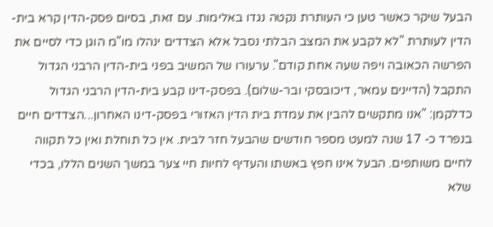הבעל שיקר כאשר טען כי העותרת נקטה נגדו באלימות. עם זאת, בסיום פסק-הדין קרא בית-הדין לעותרת "לא לקבע את המצב הבלתי נסבל אלא הצדדים ינהלו מו"מ הוגן כדי לסיים את הפרשה הכאובה ויפה שעה אחת קודם". ערעורו של המשיב בפני בית-הדין הרבני הגדול התקבל (הדיינים עמאר, דיכובסקי ובר-שלום). בפסק-דינו קבע בית-הדין הרבני הגדול כדלקמן: "אנו מתקשים להבין את עמדת בית הדין האזורי בפסק-דינו האחרון...הצדדים חיים בנפרד כ- 17 שנה למעט מספר חודשים שהבעל חזר לבית. אין כל תוחלת ואין כל תקווה לחיים משותפים. הבעל אינו חפץ באשתו והעדיף לחיות חיי צער במשך השנים הללו, בכדי שלא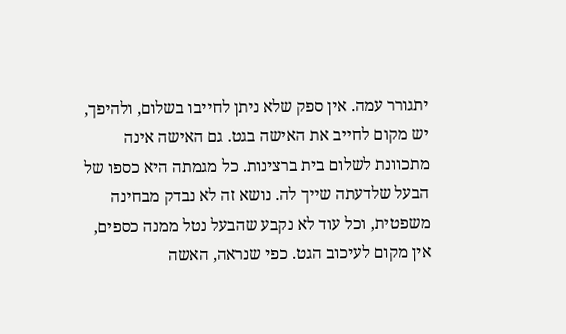יתגורר עמה. אין ספק שלא ניתן לחייבו בשלום, ולהיפך, יש מקום לחייב את האישה בגט. גם האישה אינה מתכוונת לשלום בית ברצינות. כל מגמתה היא כספו של הבעל שלדעתה שייך לה. נושא זה לא נבדק מבחינה משפטית, וכל עוד לא נקבע שהבעל נטל ממנה כספים, אין מקום לעיכוב הגט. כפי שנראה, האשה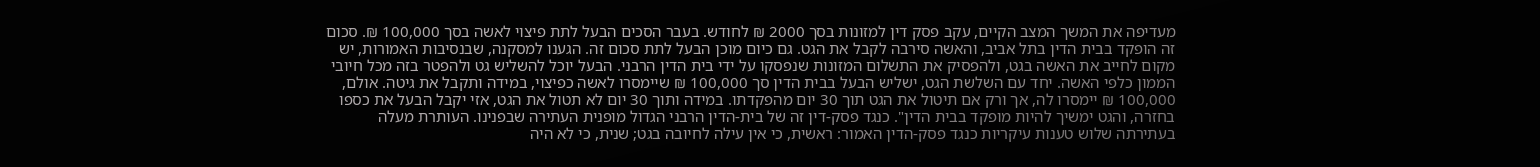מעדיפה את המשך המצב הקיים, עקב פסק דין למזונות בסך 2000 ₪ לחודש. בעבר הסכים הבעל לתת פיצוי לאשה בסך 100,000 ₪. סכום זה הופקד בבית הדין בתל אביב, והאשה סירבה לקבל את הגט. גם כיום מוכן הבעל לתת סכום זה. הגענו למסקנה, שבנסיבות האמורות, יש מקום לחייב את האשה בגט, ולהפסיק את התשלום המזונות שנפסקו על ידי בית הדין הרבני. הבעל יוכל להשליש גט ולהפטר בזה מכל חיובי הממון כלפי האשה. יחד עם השלשת הגט, ישליש הבעל בבית הדין סך 100,000 ₪ שיימסרו לאשה כפיצוי, במידה ותקבל את גיטה. אולם, 100,000 ₪ יימסרו לה, אך ורק אם תיטול את הגט תוך 30 יום מהפקדתו. במידה ותוך 30 יום לא תטול את הגט, אזי יקבל הבעל את כספו בחזרה, והגט ימשיך להיות מופקד בבית הדין". כנגד פסק-דין זה של בית-הדין הרבני הגדול מופנית העתירה שבפנינו. העותרת מעלה בעתירתה שלוש טענות עיקריות כנגד פסק-הדין האמור: ראשית, כי אין עילה לחיובה בגט; שנית, כי לא היה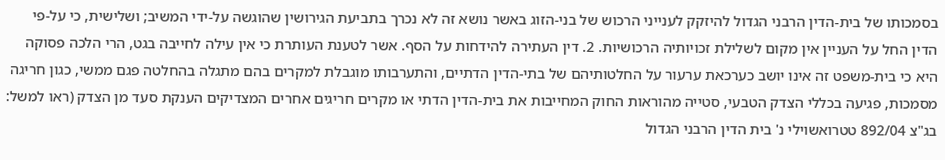בסמכותו של בית-הדין הרבני הגדול להיזקק לענייני הרכוש של בני-הזוג באשר נושא זה לא נכרך בתביעת הגירושין שהוגשה על-ידי המשיב; ושלישית, כי על-פי הדין החל על העניין אין מקום לשלילת זכויותיה הרכושיות. 2. דין העתירה להידחות על הסף. אשר לטענת העותרת כי אין עילה לחייבה בגט, הרי הלכה פסוקה היא כי בית-משפט זה אינו יושב כערכאת ערעור על החלטותיהם של בתי-הדין הדתיים, והתערבותו מוגבלת למקרים בהם מתגלה בהחלטה פגם ממשי, כגון חריגה מסמכות, פגיעה בכללי הצדק הטבעי, סטייה מהוראות החוק המחייבות את בית-הדין הדתי או מקרים חריגים אחרים המצדיקים הענקת סעד מן הצדק (ראו למשל: בג"צ 892/04 טטרואשוילי נ' בית הדין הרבני הגדול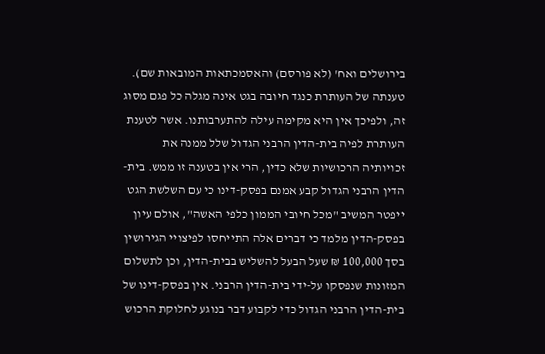בירושלים ואח' (לא פורסם) והאסמכתאות המובאות שם). טענתה של העותרת כנגד חיובה בגט אינה מגלה כל פגם מסוג זה, ולפיכך אין היא מקימה עילה להתערבותנו. אשר לטענת העותרת לפיה בית-הדין הרבני הגדול שלל ממנה את זכויותיה הרכושיות שלא כדין, הרי אין בטענה זו ממש. בית-הדין הרבני הגדול קבע אמנם בפסק-דינו כי עם השלשת הגט ייפטר המשיב "מכל חיובי הממון כלפי האשה", אולם עיון בפסק-הדין מלמד כי דברים אלה התייחסו לפיצויי הגירושין בסך 100,000 ₪ שעל הבעל להשליש בבית-הדין, וכן לתשלום המזונות שנפסקו על-ידי בית-הדין הרבני. אין בפסק-דינו של בית-הדין הרבני הגדול כדי לקבוע דבר בנוגע לחלוקת הרכוש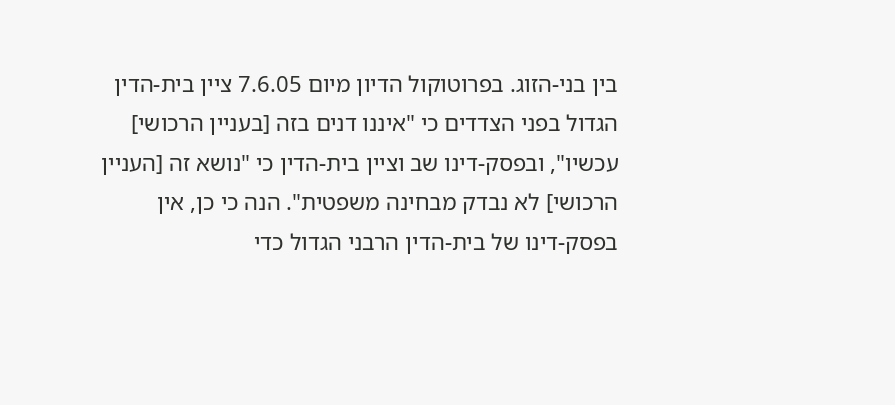בין בני-הזוג. בפרוטוקול הדיון מיום 7.6.05 ציין בית-הדין הגדול בפני הצדדים כי "איננו דנים בזה [בעניין הרכושי] עכשיו", ובפסק-דינו שב וציין בית-הדין כי "נושא זה [העניין הרכושי] לא נבדק מבחינה משפטית". הנה כי כן, אין בפסק-דינו של בית-הדין הרבני הגדול כדי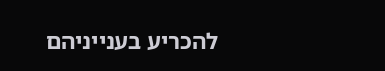להכריע בענייניהם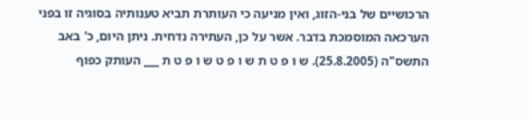הרכושיים של בני-הזוג, ואין מניעה כי העותרת תביא טענותיה בסוגיה זו בפני הערכאה המוסמכת בדבר. אשר על כן, העתירה נדחית. ניתן היום, כ' באב התשס"ה (25.8.2005). ש ו פ ט ת ש ו פ ט ש ו פ ט ת ___ העותק כפוף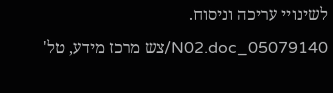לשינויי עריכה וניסוח. 05079140_N02.doc/צש מרכז מידע, טל'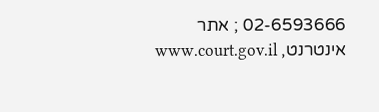02-6593666 ; אתר אינטרנט, www.court.gov.il